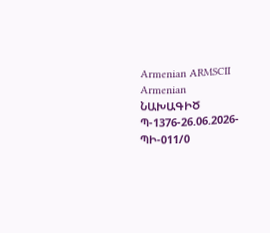Armenian ARMSCII Armenian
ՆԱԽԱԳԻԾ
Պ-1376-26.06.2026-ՊԻ-011/0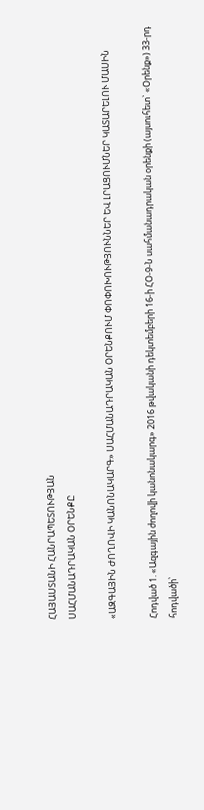ՀԱՅԱՍՏԱՆԻ ՀԱՆՐԱՊԵՏՈՒԹՅԱՆ
ՍԱՀՄԱՆԱԴՐԱԿԱՆ ՕՐԵՆՔԸ

«ԱԶԳԱՅԻՆ ԺՈՂՈՎԻ ԿԱՆՈՆԱԿԱՐԳ» ՍԱՀՄԱՆԱԴՐԱԿԱՆ ՕՐԵՆՔՈՒՄ ՓՈՓՈԽՈՒԹՅՈՒՆՆԵՐ ԵՎ ԼՐԱՑՈՒՄՆԵՐ ԿԱՏԱՐԵԼՈՒ ՄԱՍԻՆ

Հոդված 1. «Ազգային ժողովի կանոնակարգ» 2016 թվականի դեկտեմբերի 16-ի ՀՕ-9-Ն սահմանադրական օրենքի (այսուհետ` «Օրենք») 33-րդ հոդվածի՝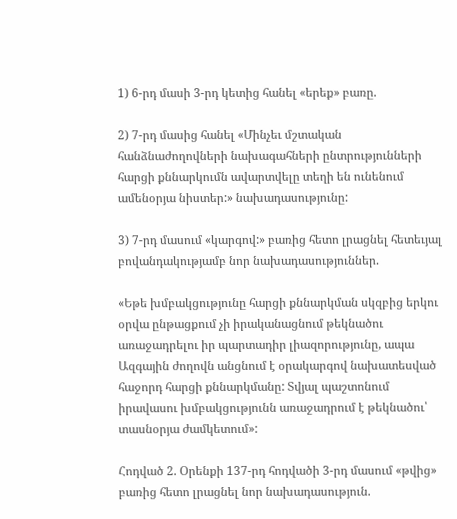1) 6-րդ մասի 3-րդ կետից հանել «երեք» բառը.

2) 7-րդ մասից հանել «Մինչեւ մշտական հանձնաժողովների նախագահների ընտրությունների հարցի քննարկումն ավարտվելը տեղի են ունենում ամենօրյա նիստեր:» նախադասությունը:

3) 7-րդ մասում «կարգով:» բառից հետո լրացնել հետեւյալ բովանդակությամբ նոր նախադասություններ.

«Եթե խմբակցությունը հարցի քննարկման սկզբից երկու օրվա ընթացքում չի իրականացնում թեկնածու առաջադրելու իր պարտադիր լիազորությունը, ապա Ազգային ժողովն անցնում է օրակարգով նախատեսված հաջորդ հարցի քննարկմանը: Տվյալ պաշտոնում իրավասու խմբակցությունն առաջադրում է թեկնածու՝ տասնօրյա ժամկետում»:

Հոդված 2. Օրենքի 137-րդ հոդվածի 3-րդ մասում «թվից» բառից հետո լրացնել նոր նախադասություն.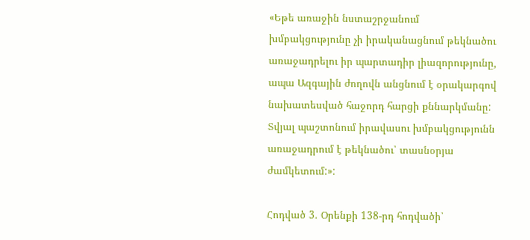«Եթե առաջին նստաշրջանում խմբակցությունը չի իրականացնում թեկնածու առաջադրելու իր պարտադիր լիազորությունը, ապա Ազգային ժողովն անցնում է օրակարգով նախատեսված հաջորդ հարցի քննարկմանը: Տվյալ պաշտոնում իրավասու խմբակցությունն առաջադրում է թեկնածու՝ տասնօրյա ժամկետում:»:

Հոդված 3. Օրենքի 138-րդ հոդվածի՝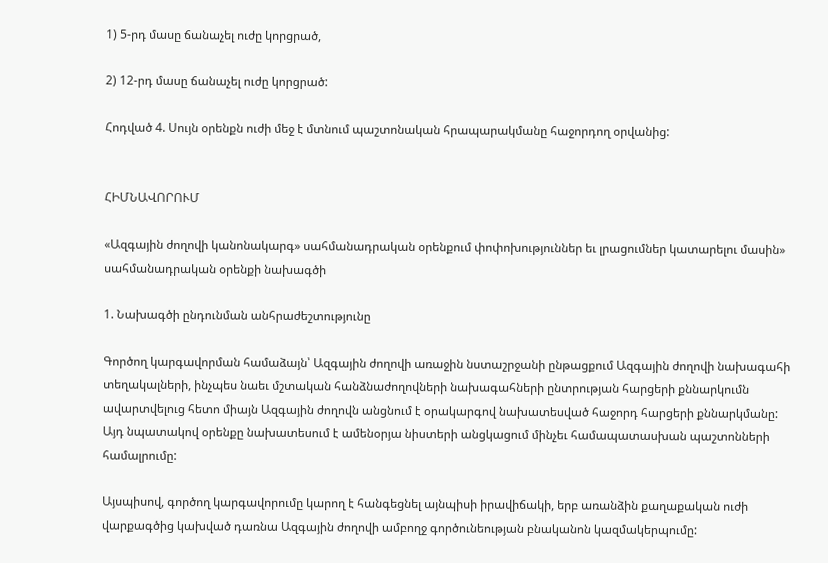1) 5-րդ մասը ճանաչել ուժը կորցրած,

2) 12-րդ մասը ճանաչել ուժը կորցրած:

Հոդված 4. Սույն օրենքն ուժի մեջ է մտնում պաշտոնական հրապարակմանը հաջորդող օրվանից:


ՀԻՄՆԱՎՈՐՈՒՄ

«Ազգային ժողովի կանոնակարգ» սահմանադրական օրենքում փոփոխություններ եւ լրացումներ կատարելու մասին» սահմանադրական օրենքի նախագծի

1. Նախագծի ընդունման անհրաժեշտությունը

Գործող կարգավորման համաձայն՝ Ազգային ժողովի առաջին նստաշրջանի ընթացքում Ազգային ժողովի նախագահի տեղակալների, ինչպես նաեւ մշտական հանձնաժողովների նախագահների ընտրության հարցերի քննարկումն ավարտվելուց հետո միայն Ազգային ժողովն անցնում է օրակարգով նախատեսված հաջորդ հարցերի քննարկմանը: Այդ նպատակով օրենքը նախատեսում է ամենօրյա նիստերի անցկացում մինչեւ համապատասխան պաշտոնների համալրումը:

Այսպիսով, գործող կարգավորումը կարող է հանգեցնել այնպիսի իրավիճակի, երբ առանձին քաղաքական ուժի վարքագծից կախված դառնա Ազգային ժողովի ամբողջ գործունեության բնականոն կազմակերպումը: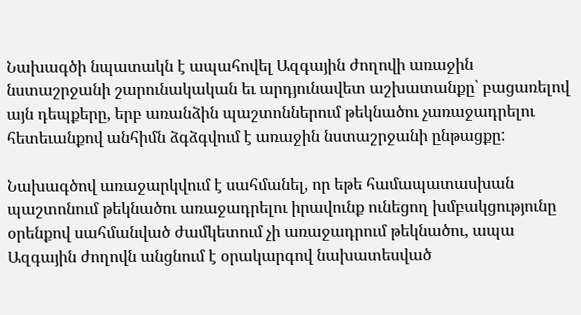Նախագծի նպատակն է ապահովել Ազգային ժողովի առաջին նստաշրջանի շարունակական եւ արդյունավետ աշխատանքը՝ բացառելով այն դեպքերը, երբ առանձին պաշտոններում թեկնածու չառաջադրելու հետեւանքով անհիմն ձգձգվում է առաջին նստաշրջանի ընթացքը:

Նախագծով առաջարկվում է սահմանել, որ եթե համապատասխան պաշտոնում թեկնածու առաջադրելու իրավունք ունեցող խմբակցությունը օրենքով սահմանված ժամկետում չի առաջադրում թեկնածու, ապա Ազգային ժողովն անցնում է օրակարգով նախատեսված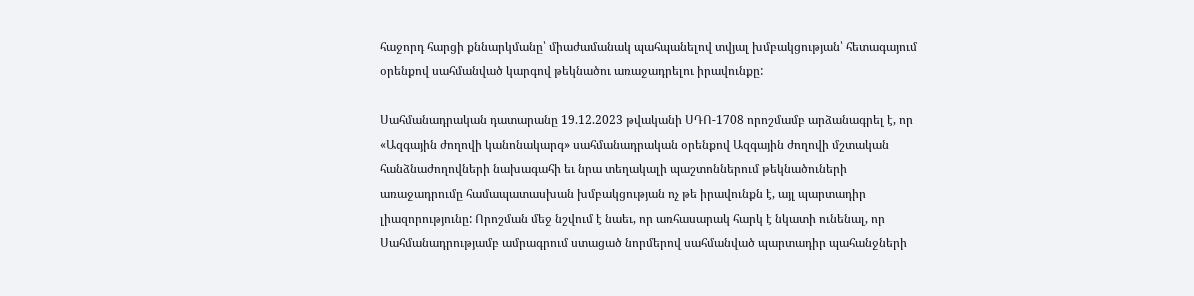հաջորդ հարցի քննարկմանը՝ միաժամանակ պահպանելով տվյալ խմբակցության՝ հետագայում օրենքով սահմանված կարգով թեկնածու առաջադրելու իրավունքը:

Սահմանադրական դատարանը 19.12.2023 թվականի ՍԴՈ-1708 որոշմամբ արձանագրել է, որ «Ազգային ժողովի կանոնակարգ» սահմանադրական օրենքով Ազգային ժողովի մշտական հանձնաժողովների նախագահի եւ նրա տեղակալի պաշտոններում թեկնածուների առաջադրումը համապատասխան խմբակցության ոչ թե իրավունքն է, այլ պարտադիր լիազորությունը: Որոշման մեջ նշվում է նաեւ, որ առհասարակ հարկ է նկատի ունենալ, որ Սահմանադրությամբ ամրագրում ստացած նորմերով սահմանված պարտադիր պահանջների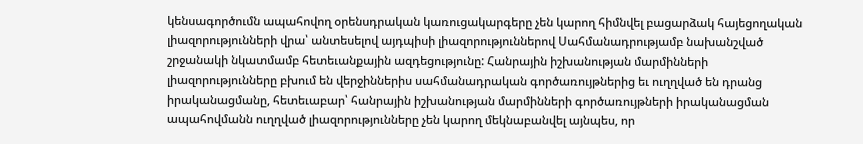կենսագործումն ապահովող օրենսդրական կառուցակարգերը չեն կարող հիմնվել բացարձակ հայեցողական լիազորությունների վրա՝ անտեսելով այդպիսի լիազորություններով Սահմանադրությամբ նախանշված շրջանակի նկատմամբ հետեւանքային ազդեցությունը: Հանրային իշխանության մարմինների լիազորությունները բխում են վերջիններիս սահմանադրական գործառույթներից եւ ուղղված են դրանց իրականացմանը, հետեւաբար՝ հանրային իշխանության մարմինների գործառույթների իրականացման ապահովմանն ուղղված լիազորությունները չեն կարող մեկնաբանվել այնպես, որ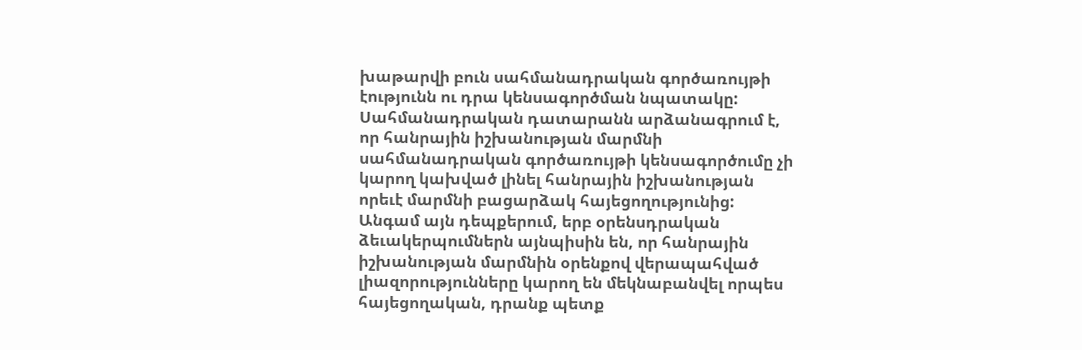խաթարվի բուն սահմանադրական գործառույթի էությունն ու դրա կենսագործման նպատակը: Սահմանադրական դատարանն արձանագրում է, որ հանրային իշխանության մարմնի սահմանադրական գործառույթի կենսագործումը չի կարող կախված լինել հանրային իշխանության որեւէ մարմնի բացարձակ հայեցողությունից: Անգամ այն դեպքերում, երբ օրենսդրական ձեւակերպումներն այնպիսին են, որ հանրային իշխանության մարմնին օրենքով վերապահված լիազորությունները կարող են մեկնաբանվել որպես հայեցողական, դրանք պետք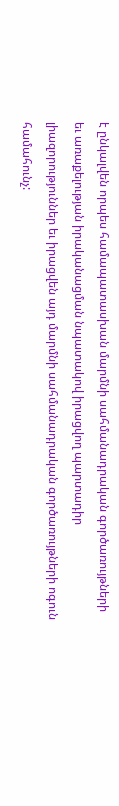է ընկալվեն որպես համապատասխան մարմնի սահմանադրական գործառույթների եւ առաքելության իրականացման նպատակով իրացվող պարտադիր լիազորություններ եւ իրացվեն այդ մարմնի սահմանադրական գործառույթների ոգուն համահունչ: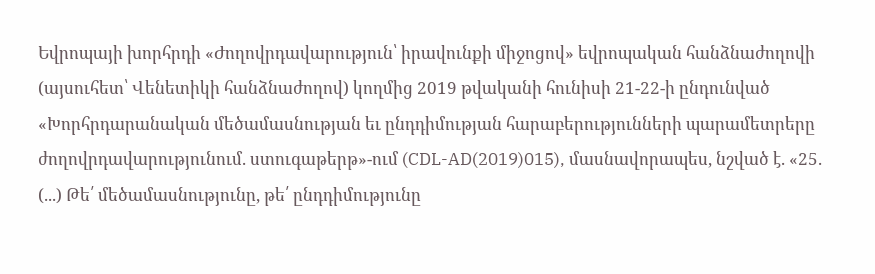Եվրոպայի խորհրդի «Ժողովրդավարություն՝ իրավունքի միջոցով» եվրոպական հանձնաժողովի (այսուհետ՝ Վենետիկի հանձնաժողով) կողմից 2019 թվականի հունիսի 21-22-ի ընդունված «Խորհրդարանական մեծամասնության եւ ընդդիմության հարաբերությունների պարամետրերը ժողովրդավարությունում. ստուգաթերթ»-ում (CDL-AD(2019)015), մասնավորապես, նշված է. «25. (...) Թե՛ մեծամասնությունը, թե՛ ընդդիմությունը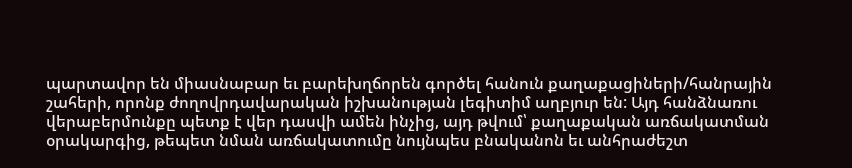պարտավոր են միասնաբար եւ բարեխղճորեն գործել հանուն քաղաքացիների/հանրային շահերի, որոնք ժողովրդավարական իշխանության լեգիտիմ աղբյուր են: Այդ հանձնառու վերաբերմունքը պետք է վեր դասվի ամեն ինչից, այդ թվում՝ քաղաքական առճակատման օրակարգից, թեպետ նման առճակատումը նույնպես բնականոն եւ անհրաժեշտ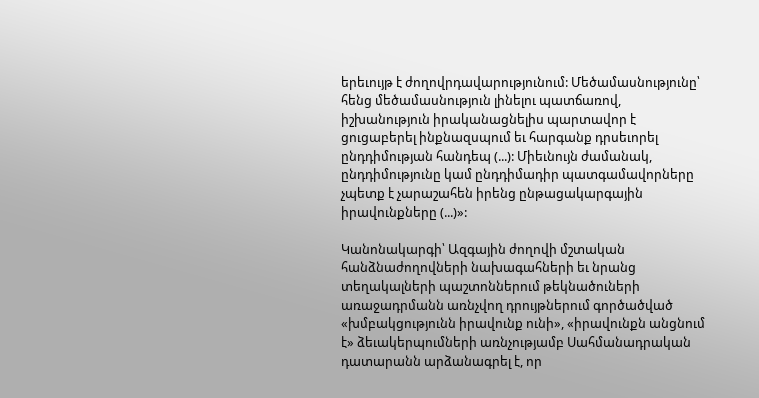երեւույթ է ժողովրդավարությունում: Մեծամասնությունը՝ հենց մեծամասնություն լինելու պատճառով, իշխանություն իրականացնելիս պարտավոր է ցուցաբերել ինքնազսպում եւ հարգանք դրսեւորել ընդդիմության հանդեպ (...): Միեւնույն ժամանակ, ընդդիմությունը կամ ընդդիմադիր պատգամավորները չպետք է չարաշահեն իրենց ընթացակարգային իրավունքները (...)»:

Կանոնակարգի՝ Ազգային ժողովի մշտական հանձնաժողովների նախագահների եւ նրանց տեղակալների պաշտոններում թեկնածուների առաջադրմանն առնչվող դրույթներում գործածված «խմբակցությունն իրավունք ունի», «իրավունքն անցնում է» ձեւակերպումների առնչությամբ Սահմանադրական դատարանն արձանագրել է, որ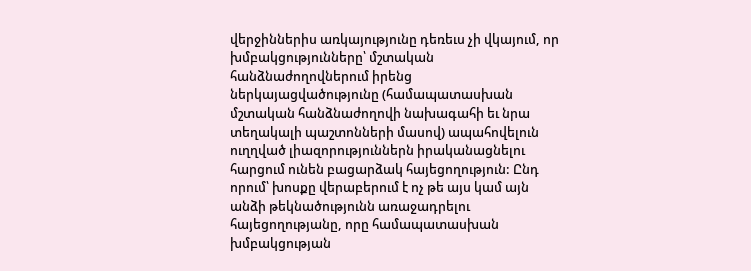վերջիններիս առկայությունը դեռեւս չի վկայում, որ խմբակցությունները՝ մշտական հանձնաժողովներում իրենց ներկայացվածությունը (համապատասխան մշտական հանձնաժողովի նախագահի եւ նրա տեղակալի պաշտոնների մասով) ապահովելուն ուղղված լիազորություններն իրականացնելու հարցում ունեն բացարձակ հայեցողություն: Ընդ որում՝ խոսքը վերաբերում է ոչ թե այս կամ այն անձի թեկնածությունն առաջադրելու հայեցողությանը, որը համապատասխան խմբակցության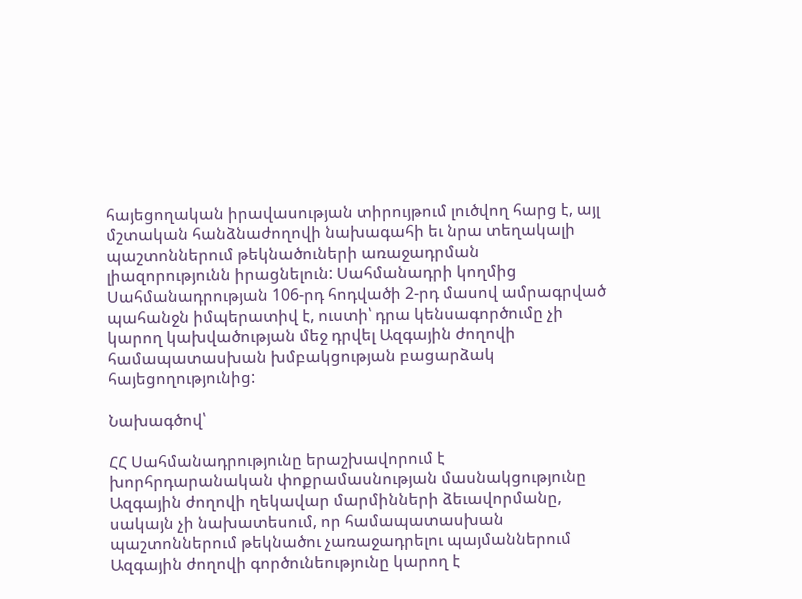հայեցողական իրավասության տիրույթում լուծվող հարց է, այլ մշտական հանձնաժողովի նախագահի եւ նրա տեղակալի պաշտոններում թեկնածուների առաջադրման լիազորությունն իրացնելուն: Սահմանադրի կողմից Սահմանադրության 106-րդ հոդվածի 2-րդ մասով ամրագրված պահանջն իմպերատիվ է, ուստի՝ դրա կենսագործումը չի կարող կախվածության մեջ դրվել Ազգային ժողովի համապատասխան խմբակցության բացարձակ հայեցողությունից:

Նախագծով՝

ՀՀ Սահմանադրությունը երաշխավորում է խորհրդարանական փոքրամասնության մասնակցությունը Ազգային ժողովի ղեկավար մարմինների ձեւավորմանը, սակայն չի նախատեսում, որ համապատասխան պաշտոններում թեկնածու չառաջադրելու պայմաններում Ազգային ժողովի գործունեությունը կարող է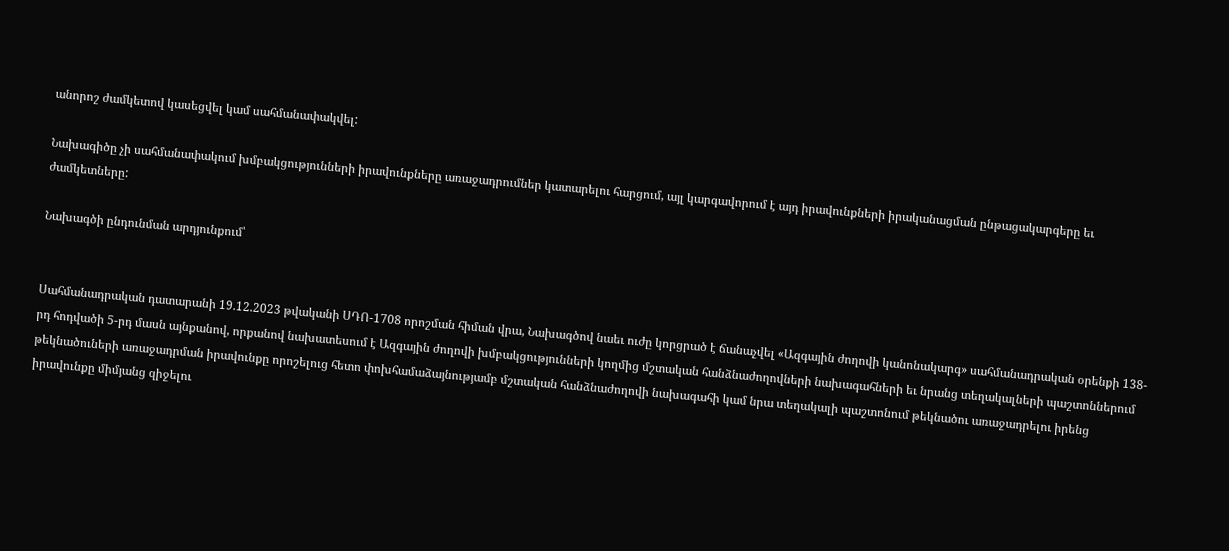անորոշ ժամկետով կասեցվել կամ սահմանափակվել:

Նախագիծը չի սահմանափակում խմբակցությունների իրավունքները առաջադրումներ կատարելու հարցում, այլ կարգավորում է այդ իրավունքների իրականացման ընթացակարգերը եւ ժամկետները:

Նախագծի ընդունման արդյունքում՝


Սահմանադրական դատարանի 19.12.2023 թվականի ՍԴՈ-1708 որոշման հիման վրա, Նախագծով նաեւ ուժը կորցրած է ճանաչվել «Ազգային ժողովի կանոնակարգ» սահմանադրական օրենքի 138-րդ հոդվածի 5-րդ մասն այնքանով, որքանով նախատեսում է Ազգային ժողովի խմբակցությունների կողմից մշտական հանձնաժողովների նախագահների եւ նրանց տեղակալների պաշտոններում թեկնածուների առաջադրման իրավունքը որոշելուց հետո փոխհամաձայնությամբ մշտական հանձնաժողովի նախագահի կամ նրա տեղակալի պաշտոնում թեկնածու առաջադրելու իրենց իրավունքը միմյանց զիջելու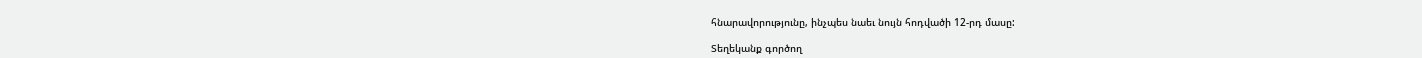հնարավորությունը, ինչպես նաեւ նույն հոդվածի 12-րդ մասը:

Տեղեկանք գործող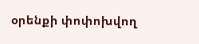օրենքի փոփոխվող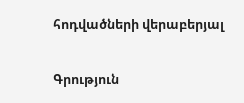հոդվածների վերաբերյալ

Գրություն